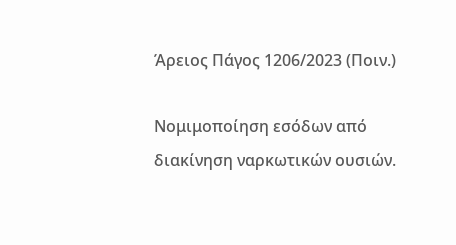Άρειος Πάγος 1206/2023 (Ποιν.)

Νομιμοποίηση εσόδων από διακίνηση ναρκωτικών ουσιών.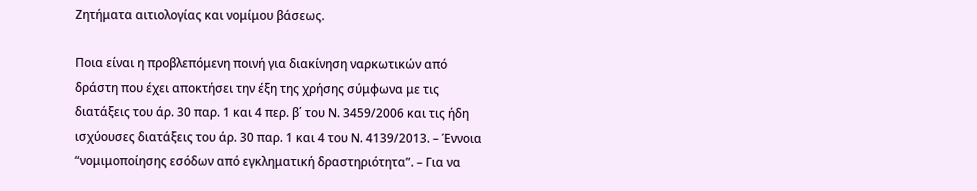Ζητήματα αιτιολογίας και νομίμου βάσεως.

Ποια είναι η προβλεπόμενη ποινή για διακίνηση ναρκωτικών από δράστη που έχει αποκτήσει την έξη της χρήσης σύμφωνα με τις διατάξεις του άρ. 30 παρ. 1 και 4 περ. β΄ του Ν. 3459/2006 και τις ήδη ισχύουσες διατάξεις του άρ. 30 παρ. 1 και 4 του Ν. 4139/2013. – Έννοια “νομιμοποίησης εσόδων από εγκληματική δραστηριότητα”. – Για να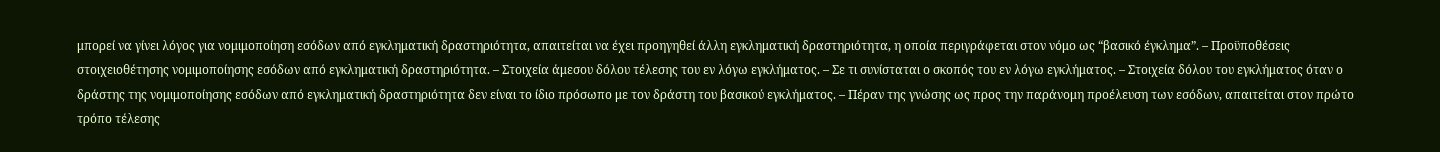μπορεί να γίνει λόγος για νομιμοποίηση εσόδων από εγκληματική δραστηριότητα, απαιτείται να έχει προηγηθεί άλλη εγκληματική δραστηριότητα, η οποία περιγράφεται στον νόμο ως “βασικό έγκλημα”. – Προϋποθέσεις στοιχειοθέτησης νομιμοποίησης εσόδων από εγκληματική δραστηριότητα. – Στοιχεία άμεσου δόλου τέλεσης του εν λόγω εγκλήματος. – Σε τι συνίσταται ο σκοπός του εν λόγω εγκλήματος. – Στοιχεία δόλου του εγκλήματος όταν ο δράστης της νομιμοποίησης εσόδων από εγκληματική δραστηριότητα δεν είναι το ίδιο πρόσωπο με τον δράστη του βασικού εγκλήματος. – Πέραν της γνώσης ως προς την παράνομη προέλευση των εσόδων, απαιτείται στον πρώτο τρόπο τέλεσης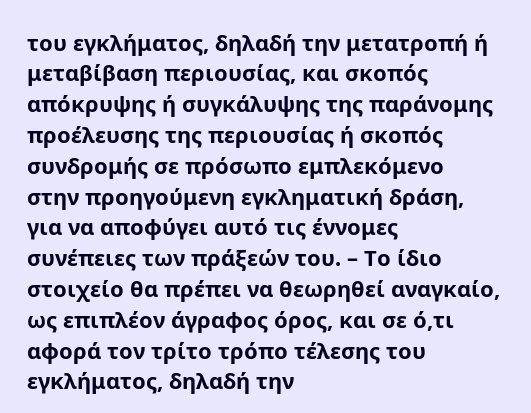του εγκλήματος, δηλαδή την μετατροπή ή μεταβίβαση περιουσίας, και σκοπός απόκρυψης ή συγκάλυψης της παράνομης προέλευσης της περιουσίας ή σκοπός συνδρομής σε πρόσωπο εμπλεκόμενο στην προηγούμενη εγκληματική δράση, για να αποφύγει αυτό τις έννομες συνέπειες των πράξεών του. – Το ίδιο στοιχείο θα πρέπει να θεωρηθεί αναγκαίο, ως επιπλέον άγραφος όρος, και σε ό,τι αφορά τον τρίτο τρόπο τέλεσης του εγκλήματος, δηλαδή την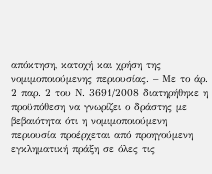απόκτηση, κατοχή και χρήση της νομιμοποιούμενης περιουσίας. – Με το άρ. 2 παρ. 2 του Ν. 3691/2008 διατηρήθηκε η προϋπόθεση να γνωρίζει ο δράστης με βεβαιότητα ότι η νομιμοποιούμενη περιουσία προέρχεται από προηγούμενη εγκληματική πράξη σε όλες τις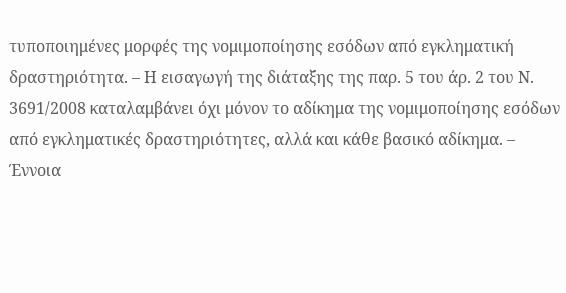τυποποιημένες μορφές της νομιμοποίησης εσόδων από εγκληματική δραστηριότητα. – Η εισαγωγή της διάταξης της παρ. 5 του άρ. 2 του Ν. 3691/2008 καταλαμβάνει όχι μόνον το αδίκημα της νομιμοποίησης εσόδων από εγκληματικές δραστηριότητες, αλλά και κάθε βασικό αδίκημα. – Έννοια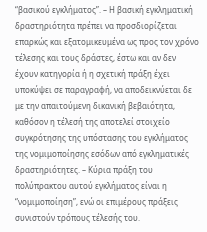“βασικού εγκλήματος”. – Η βασική εγκληματική δραστηριότητα πρέπει να προσδιορίζεται επαρκώς και εξατομικευμένα ως προς τον χρόνο τέλεσης και τους δράστες, έστω και αν δεν έχουν κατηγορία ή η σχετική πράξη έχει υποκύψει σε παραγραφή, να αποδεικνύεται δε με την απαιτούμενη δικανική βεβαιότητα, καθόσον η τέλεσή της αποτελεί στοιχείο συγκρότησης της υπόστασης του εγκλήματος της νομιμοποίησης εσόδων από εγκληματικές δραστηριότητες. – Κύρια πράξη του πολύπρακτου αυτού εγκλήματος είναι η “νομιμοποίηση”, ενώ οι επιμέρους πράξεις συνιστούν τρόπους τέλεσής του.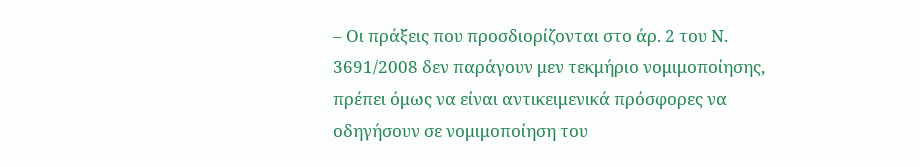– Οι πράξεις που προσδιορίζονται στο άρ. 2 του Ν. 3691/2008 δεν παράγουν μεν τεκμήριο νομιμοποίησης, πρέπει όμως να είναι αντικειμενικά πρόσφορες να οδηγήσουν σε νομιμοποίηση του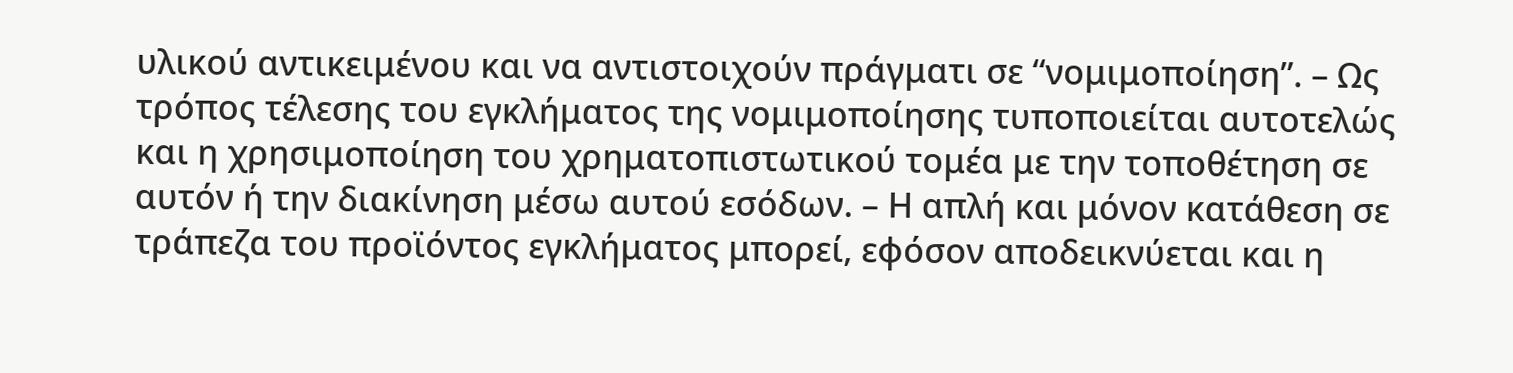υλικού αντικειμένου και να αντιστοιχούν πράγματι σε “νομιμοποίηση”. – Ως τρόπος τέλεσης του εγκλήματος της νομιμοποίησης τυποποιείται αυτοτελώς και η χρησιμοποίηση του χρηματοπιστωτικού τομέα με την τοποθέτηση σε αυτόν ή την διακίνηση μέσω αυτού εσόδων. – Η απλή και μόνον κατάθεση σε τράπεζα του προϊόντος εγκλήματος μπορεί, εφόσον αποδεικνύεται και η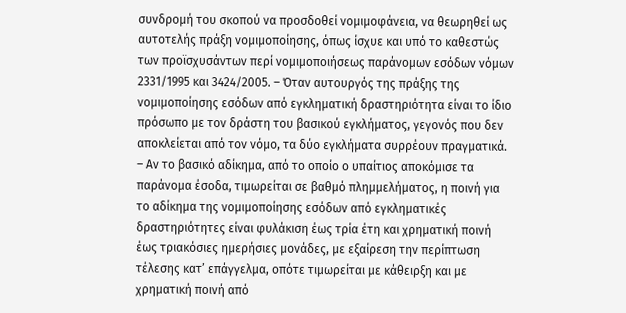συνδρομή του σκοπού να προσδοθεί νομιμοφάνεια, να θεωρηθεί ως αυτοτελής πράξη νομιμοποίησης, όπως ίσχυε και υπό το καθεστώς των προϊσχυσάντων περί νομιμοποιήσεως παράνομων εσόδων νόμων 2331/1995 και 3424/2005. – Όταν αυτουργός της πράξης της νομιμοποίησης εσόδων από εγκληματική δραστηριότητα είναι το ίδιο πρόσωπο με τον δράστη του βασικού εγκλήματος, γεγονός που δεν αποκλείεται από τον νόμο, τα δύο εγκλήματα συρρέουν πραγματικά. – Αν το βασικό αδίκημα, από το οποίο ο υπαίτιος αποκόμισε τα παράνομα έσοδα, τιμωρείται σε βαθμό πλημμελήματος, η ποινή για το αδίκημα της νομιμοποίησης εσόδων από εγκληματικές δραστηριότητες είναι φυλάκιση έως τρία έτη και χρηματική ποινή έως τριακόσιες ημερήσιες μονάδες, με εξαίρεση την περίπτωση τέλεσης κατ’ επάγγελμα, οπότε τιμωρείται με κάθειρξη και με χρηματική ποινή από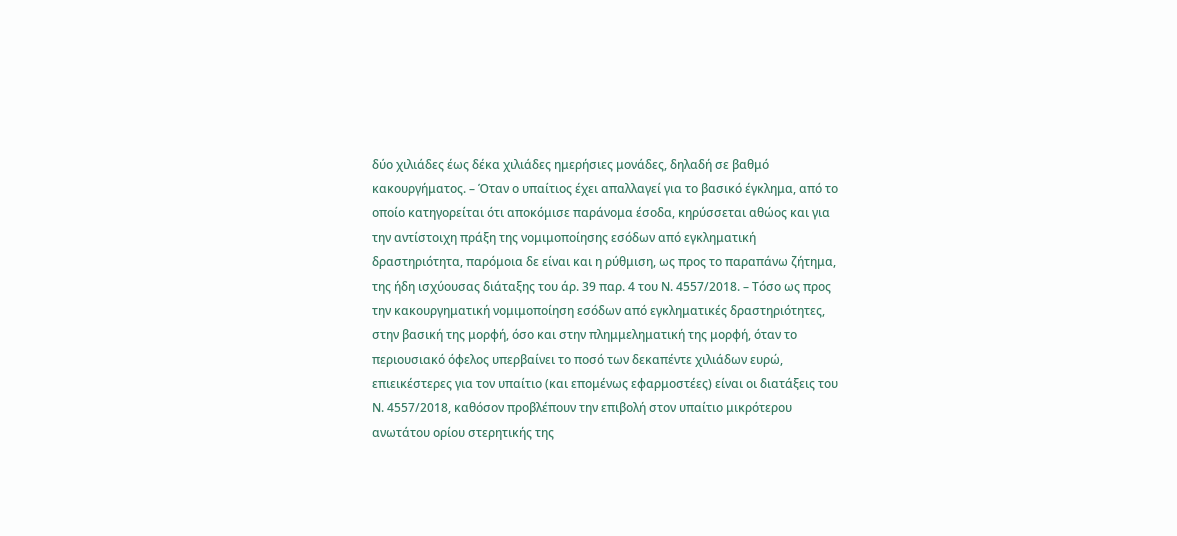δύο χιλιάδες έως δέκα χιλιάδες ημερήσιες μονάδες, δηλαδή σε βαθμό κακουργήματος. – Όταν ο υπαίτιος έχει απαλλαγεί για το βασικό έγκλημα, από το οποίο κατηγορείται ότι αποκόμισε παράνομα έσοδα, κηρύσσεται αθώος και για την αντίστοιχη πράξη της νομιμοποίησης εσόδων από εγκληματική δραστηριότητα, παρόμοια δε είναι και η ρύθμιση, ως προς το παραπάνω ζήτημα, της ήδη ισχύουσας διάταξης του άρ. 39 παρ. 4 του Ν. 4557/2018. – Τόσο ως προς την κακουργηματική νομιμοποίηση εσόδων από εγκληματικές δραστηριότητες, στην βασική της μορφή, όσο και στην πλημμεληματική της μορφή, όταν το περιουσιακό όφελος υπερβαίνει το ποσό των δεκαπέντε χιλιάδων ευρώ, επιεικέστερες για τον υπαίτιο (και επομένως εφαρμοστέες) είναι οι διατάξεις του Ν. 4557/2018, καθόσον προβλέπουν την επιβολή στον υπαίτιο μικρότερου ανωτάτου ορίου στερητικής της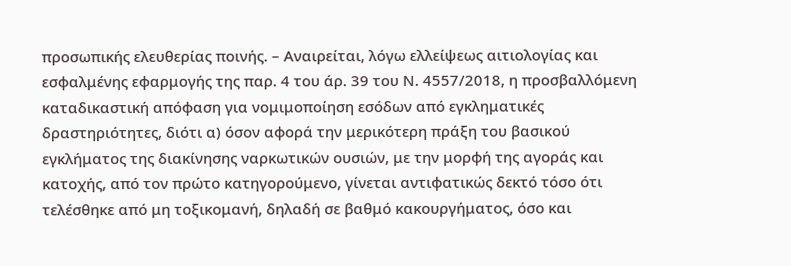προσωπικής ελευθερίας ποινής. – Αναιρείται, λόγω ελλείψεως αιτιολογίας και εσφαλμένης εφαρμογής της παρ. 4 του άρ. 39 του Ν. 4557/2018, η προσβαλλόμενη καταδικαστική απόφαση για νομιμοποίηση εσόδων από εγκληματικές δραστηριότητες, διότι α) όσον αφορά την μερικότερη πράξη του βασικού εγκλήματος της διακίνησης ναρκωτικών ουσιών, με την μορφή της αγοράς και κατοχής, από τον πρώτο κατηγορούμενο, γίνεται αντιφατικώς δεκτό τόσο ότι τελέσθηκε από μη τοξικομανή, δηλαδή σε βαθμό κακουργήματος, όσο και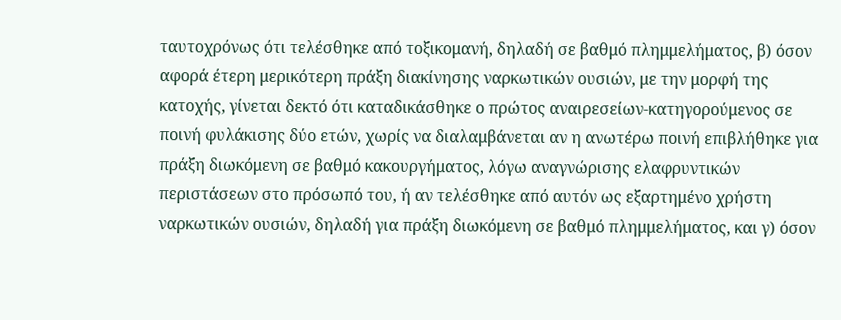ταυτοχρόνως ότι τελέσθηκε από τοξικομανή, δηλαδή σε βαθμό πλημμελήματος, β) όσον αφορά έτερη μερικότερη πράξη διακίνησης ναρκωτικών ουσιών, με την μορφή της κατοχής, γίνεται δεκτό ότι καταδικάσθηκε ο πρώτος αναιρεσείων-κατηγορούμενος σε ποινή φυλάκισης δύο ετών, χωρίς να διαλαμβάνεται αν η ανωτέρω ποινή επιβλήθηκε για πράξη διωκόμενη σε βαθμό κακουργήματος, λόγω αναγνώρισης ελαφρυντικών περιστάσεων στο πρόσωπό του, ή αν τελέσθηκε από αυτόν ως εξαρτημένο χρήστη ναρκωτικών ουσιών, δηλαδή για πράξη διωκόμενη σε βαθμό πλημμελήματος, και γ) όσον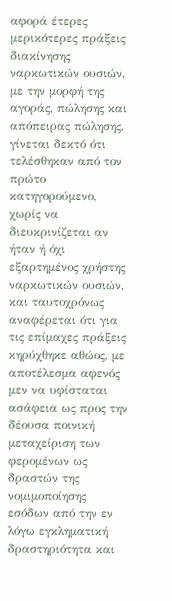αφορά έτερες μερικότερες πράξεις διακίνησης ναρκωτικών ουσιών, με την μορφή της αγοράς, πώλησης και απόπειρας πώλησης, γίνεται δεκτό ότι τελέσθηκαν από τον πρώτο κατηγορούμενο, χωρίς να διευκρινίζεται αν ήταν ή όχι εξαρτημένος χρήστης ναρκωτικών ουσιών, και ταυτοχρόνως αναφέρεται ότι για τις επίμαχες πράξεις κηρύχθηκε αθώος, με αποτέλεσμα αφενός μεν να υφίσταται ασάφεια ως προς την δέουσα ποινική μεταχείριση των φερομένων ως δραστών της νομιμοποίησης εσόδων από την εν λόγω εγκληματική δραστηριότητα και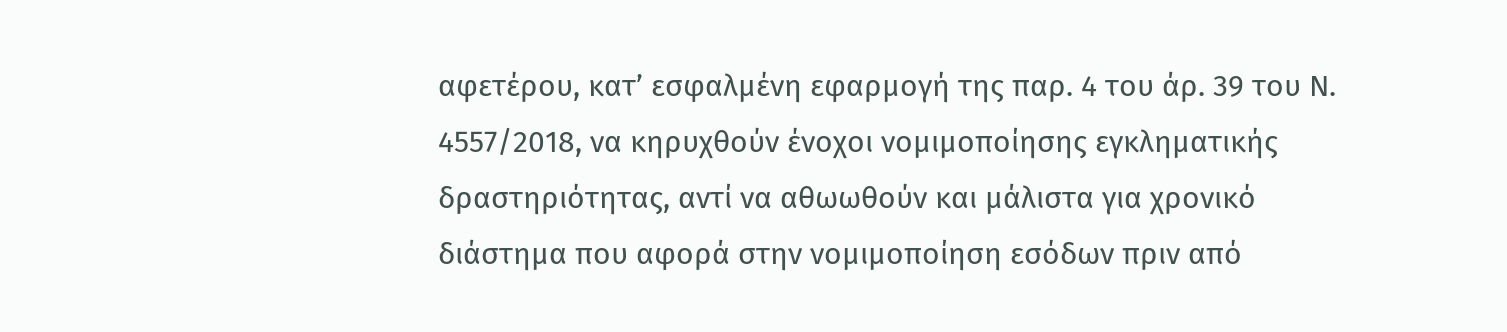αφετέρου, κατ’ εσφαλμένη εφαρμογή της παρ. 4 του άρ. 39 του Ν. 4557/2018, να κηρυχθούν ένοχοι νομιμοποίησης εγκληματικής δραστηριότητας, αντί να αθωωθούν και μάλιστα για χρονικό διάστημα που αφορά στην νομιμοποίηση εσόδων πριν από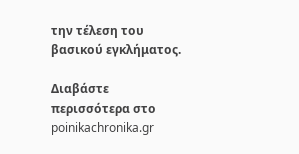την τέλεση του βασικού εγκλήματος.

Διαβάστε περισσότερα στο poinikachronika.gr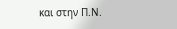και στην Π.Ν.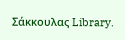Σάκκουλας Library.